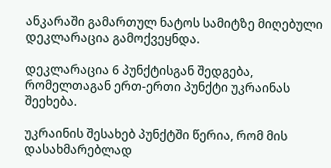ანკარაში გამართულ ნატოს სამიტზე მიღებული დეკლარაცია გამოქვეყნდა.

დეკლარაცია 6 პუნქტისგან შედგება, რომელთაგან ერთ-ერთი პუნქტი უკრაინას შეეხება.

უკრაინის შესახებ პუნქტში წერია, რომ მის დასახმარებლად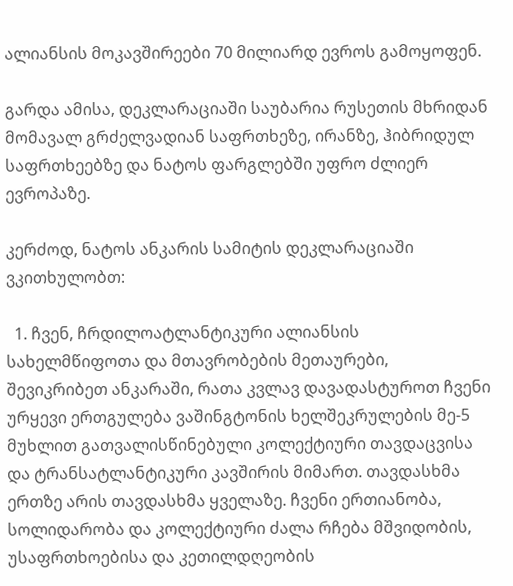ალიანსის მოკავშირეები 70 მილიარდ ევროს გამოყოფენ.

გარდა ამისა, დეკლარაციაში საუბარია რუსეთის მხრიდან მომავალ გრძელვადიან საფრთხეზე, ირანზე, ჰიბრიდულ საფრთხეებზე და ნატოს ფარგლებში უფრო ძლიერ ევროპაზე.

კერძოდ, ნატოს ანკარის სამიტის დეკლარაციაში ვკითხულობთ:

  1. ჩვენ, ჩრდილოატლანტიკური ალიანსის სახელმწიფოთა და მთავრობების მეთაურები, შევიკრიბეთ ანკარაში, რათა კვლავ დავადასტუროთ ჩვენი ურყევი ერთგულება ვაშინგტონის ხელშეკრულების მე-5 მუხლით გათვალისწინებული კოლექტიური თავდაცვისა და ტრანსატლანტიკური კავშირის მიმართ. თავდასხმა ერთზე არის თავდასხმა ყველაზე. ჩვენი ერთიანობა, სოლიდარობა და კოლექტიური ძალა რჩება მშვიდობის, უსაფრთხოებისა და კეთილდღეობის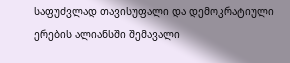საფუძვლად თავისუფალი და დემოკრატიული ერების ალიანსში შემავალი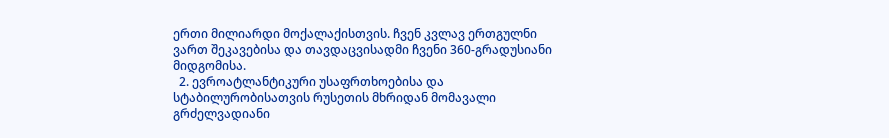ერთი მილიარდი მოქალაქისთვის. ჩვენ კვლავ ერთგულნი ვართ შეკავებისა და თავდაცვისადმი ჩვენი 360-გრადუსიანი მიდგომისა.
  2. ევროატლანტიკური უსაფრთხოებისა და სტაბილურობისათვის რუსეთის მხრიდან მომავალი გრძელვადიანი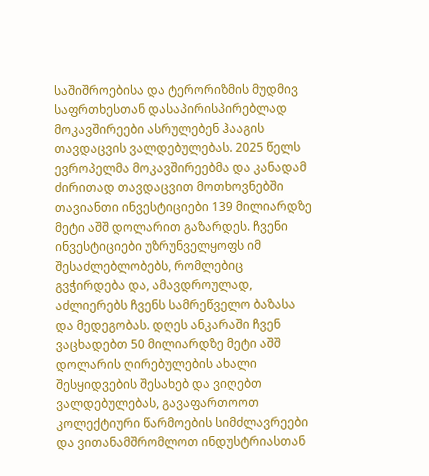საშიშროებისა და ტერორიზმის მუდმივ საფრთხესთან დასაპირისპირებლად მოკავშირეები ასრულებენ ჰააგის თავდაცვის ვალდებულებას. 2025 წელს ევროპელმა მოკავშირეებმა და კანადამ ძირითად თავდაცვით მოთხოვნებში თავიანთი ინვესტიციები 139 მილიარდზე მეტი აშშ დოლარით გაზარდეს. ჩვენი ინვესტიციები უზრუნველყოფს იმ შესაძლებლობებს, რომლებიც გვჭირდება და, ამავდროულად, აძლიერებს ჩვენს სამრეწველო ბაზასა და მედეგობას. დღეს ანკარაში ჩვენ ვაცხადებთ 50 მილიარდზე მეტი აშშ დოლარის ღირებულების ახალი შესყიდვების შესახებ და ვიღებთ ვალდებულებას, გავაფართოოთ კოლექტიური წარმოების სიმძლავრეები და ვითანამშრომლოთ ინდუსტრიასთან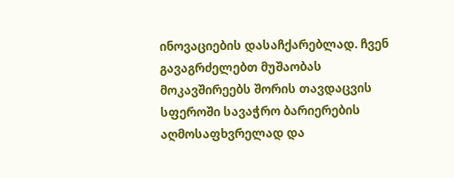ინოვაციების დასაჩქარებლად. ჩვენ გავაგრძელებთ მუშაობას მოკავშირეებს შორის თავდაცვის სფეროში სავაჭრო ბარიერების აღმოსაფხვრელად და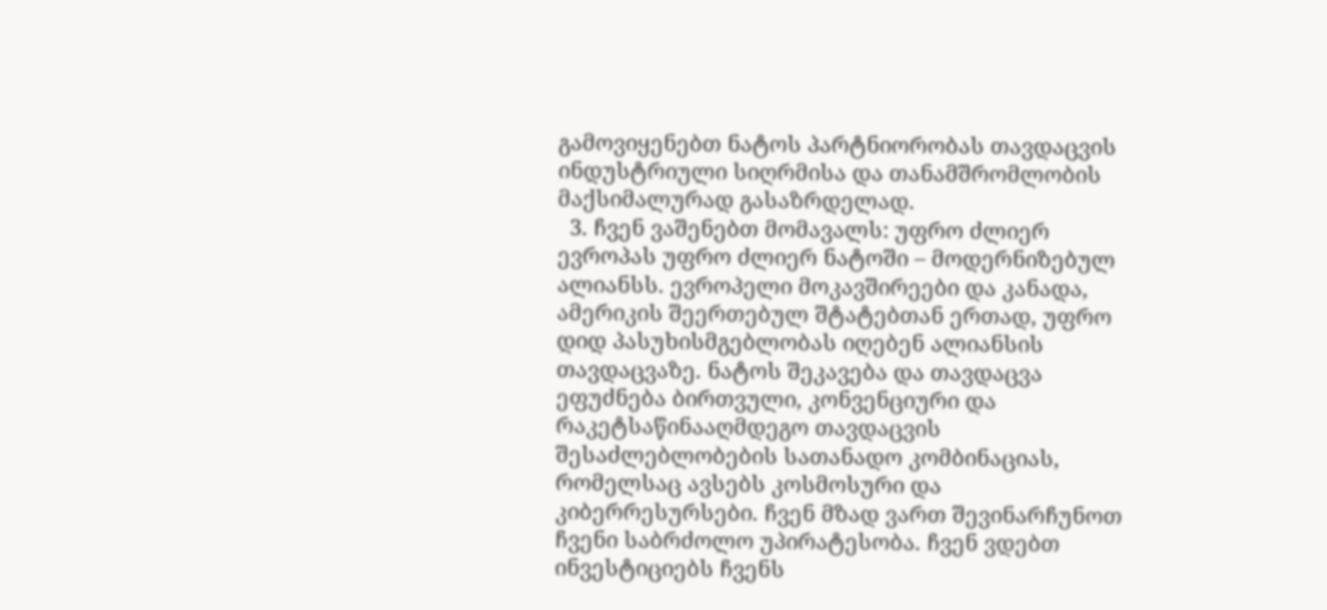გამოვიყენებთ ნატოს პარტნიორობას თავდაცვის ინდუსტრიული სიღრმისა და თანამშრომლობის მაქსიმალურად გასაზრდელად.
  3. ჩვენ ვაშენებთ მომავალს: უფრო ძლიერ ევროპას უფრო ძლიერ ნატოში – მოდერნიზებულ ალიანსს. ევროპელი მოკავშირეები და კანადა, ამერიკის შეერთებულ შტატებთან ერთად, უფრო დიდ პასუხისმგებლობას იღებენ ალიანსის თავდაცვაზე. ნატოს შეკავება და თავდაცვა ეფუძნება ბირთვული, კონვენციური და რაკეტსაწინააღმდეგო თავდაცვის შესაძლებლობების სათანადო კომბინაციას, რომელსაც ავსებს კოსმოსური და კიბერრესურსები. ჩვენ მზად ვართ შევინარჩუნოთ ჩვენი საბრძოლო უპირატესობა. ჩვენ ვდებთ ინვესტიციებს ჩვენს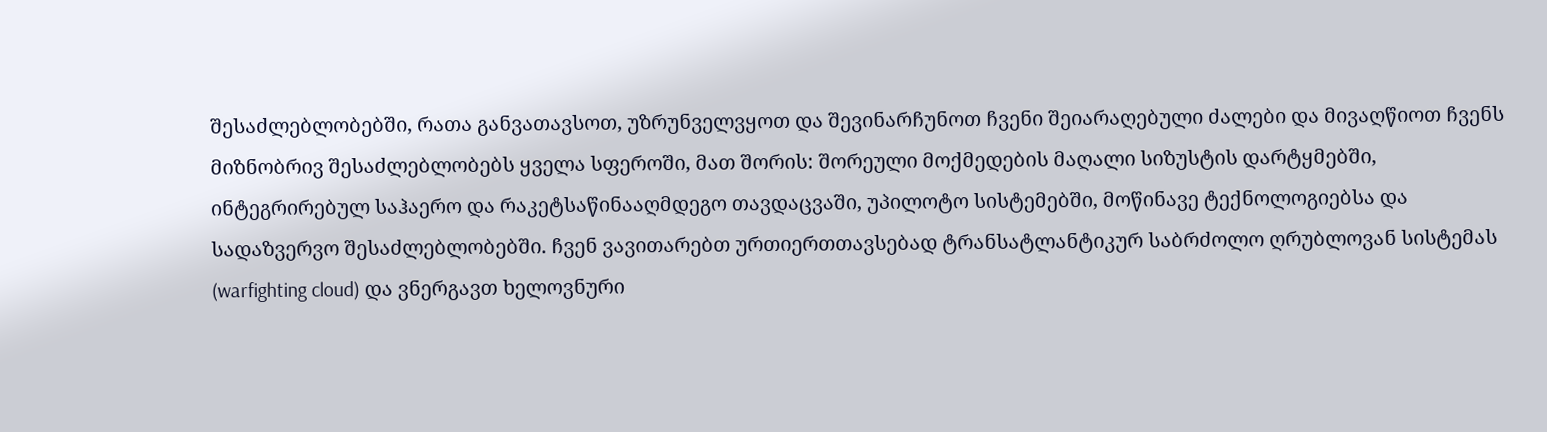შესაძლებლობებში, რათა განვათავსოთ, უზრუნველვყოთ და შევინარჩუნოთ ჩვენი შეიარაღებული ძალები და მივაღწიოთ ჩვენს მიზნობრივ შესაძლებლობებს ყველა სფეროში, მათ შორის: შორეული მოქმედების მაღალი სიზუსტის დარტყმებში, ინტეგრირებულ საჰაერო და რაკეტსაწინააღმდეგო თავდაცვაში, უპილოტო სისტემებში, მოწინავე ტექნოლოგიებსა და სადაზვერვო შესაძლებლობებში. ჩვენ ვავითარებთ ურთიერთთავსებად ტრანსატლანტიკურ საბრძოლო ღრუბლოვან სისტემას (warfighting cloud) და ვნერგავთ ხელოვნური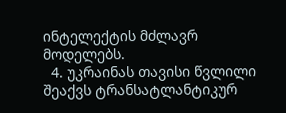ინტელექტის მძლავრ მოდელებს.
  4. უკრაინას თავისი წვლილი შეაქვს ტრანსატლანტიკურ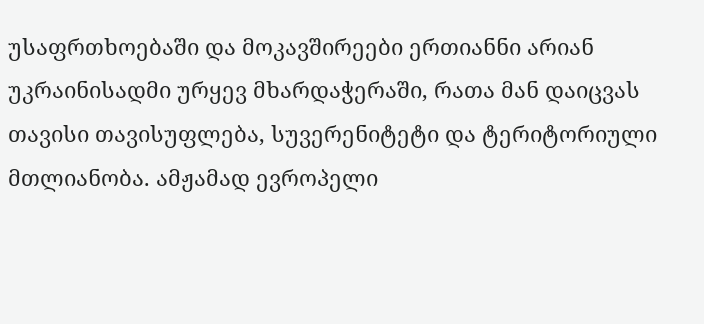უსაფრთხოებაში და მოკავშირეები ერთიანნი არიან უკრაინისადმი ურყევ მხარდაჭერაში, რათა მან დაიცვას თავისი თავისუფლება, სუვერენიტეტი და ტერიტორიული მთლიანობა. ამჟამად ევროპელი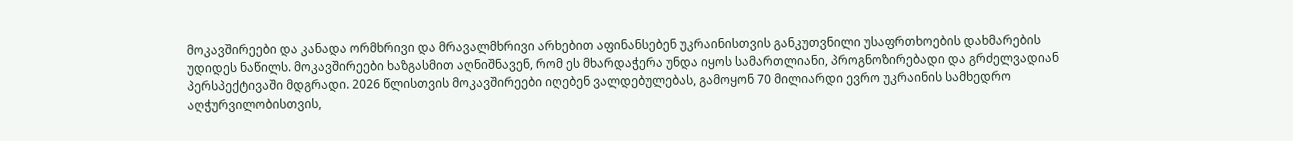მოკავშირეები და კანადა ორმხრივი და მრავალმხრივი არხებით აფინანსებენ უკრაინისთვის განკუთვნილი უსაფრთხოების დახმარების უდიდეს ნაწილს. მოკავშირეები ხაზგასმით აღნიშნავენ, რომ ეს მხარდაჭერა უნდა იყოს სამართლიანი, პროგნოზირებადი და გრძელვადიან პერსპექტივაში მდგრადი. 2026 წლისთვის მოკავშირეები იღებენ ვალდებულებას, გამოყონ 70 მილიარდი ევრო უკრაინის სამხედრო აღჭურვილობისთვის,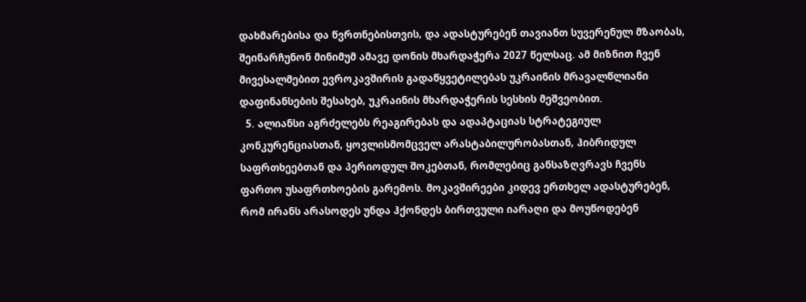დახმარებისა და წვრთნებისთვის, და ადასტურებენ თავიანთ სუვერენულ მზაობას, შეინარჩუნონ მინიმუმ ამავე დონის მხარდაჭერა 2027 წელსაც. ამ მიზნით ჩვენ მივესალმებით ევროკავშირის გადაწყვეტილებას უკრაინის მრავალწლიანი დაფინანსების შესახებ, უკრაინის მხარდაჭერის სესხის მეშვეობით.
  5. ალიანსი აგრძელებს რეაგირებას და ადაპტაციას სტრატეგიულ კონკურენციასთან, ყოვლისმომცველ არასტაბილურობასთან, ჰიბრიდულ საფრთხეებთან და პერიოდულ შოკებთან, რომლებიც განსაზღვრავს ჩვენს ფართო უსაფრთხოების გარემოს. მოკავშირეები კიდევ ერთხელ ადასტურებენ, რომ ირანს არასოდეს უნდა ჰქონდეს ბირთვული იარაღი და მოუწოდებენ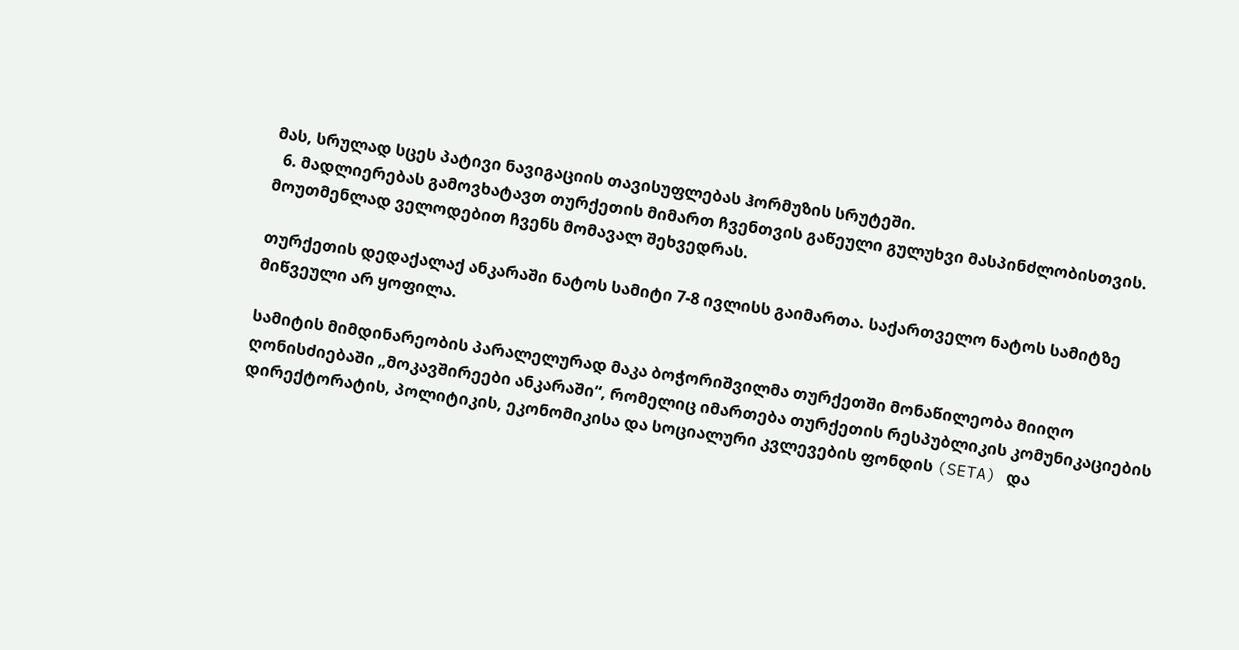მას, სრულად სცეს პატივი ნავიგაციის თავისუფლებას ჰორმუზის სრუტეში.
  6. მადლიერებას გამოვხატავთ თურქეთის მიმართ ჩვენთვის გაწეული გულუხვი მასპინძლობისთვის. მოუთმენლად ველოდებით ჩვენს მომავალ შეხვედრას.

თურქეთის დედაქალაქ ანკარაში ნატოს სამიტი 7-8 ივლისს გაიმართა. საქართველო ნატოს სამიტზე მიწვეული არ ყოფილა.

სამიტის მიმდინარეობის პარალელურად მაკა ბოჭორიშვილმა თურქეთში მონაწილეობა მიიღო ღონისძიებაში „მოკავშირეები ანკარაში“, რომელიც იმართება თურქეთის რესპუბლიკის კომუნიკაციების დირექტორატის, პოლიტიკის, ეკონომიკისა და სოციალური კვლევების ფონდის (SETA) და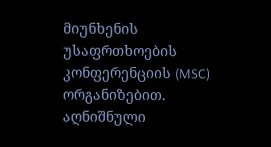მიუნხენის უსაფრთხოების კონფერენციის (MSC) ორგანიზებით. აღნიშნული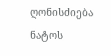ღონისძიება ნატოს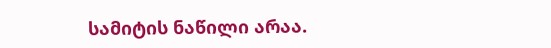სამიტის ნაწილი არაა.